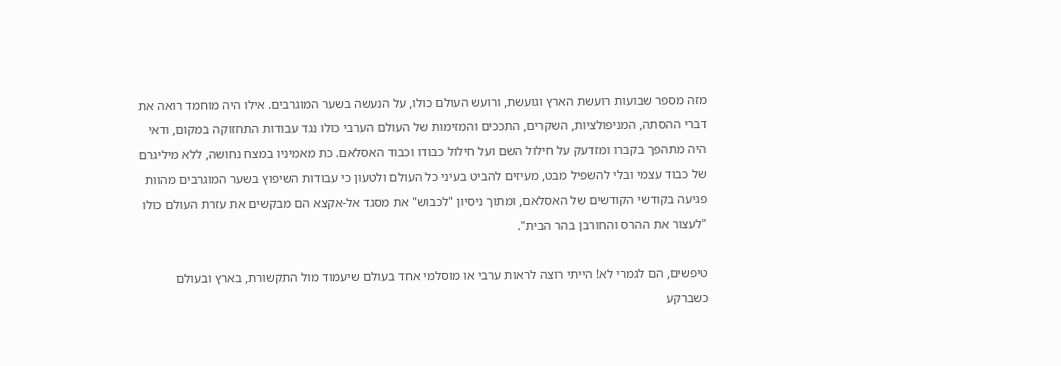מזה מספר שבועות רועשת הארץ וגועשת, ורועש העולם כולו, על הנעשה בשער המוגרבים. אילו היה מוחמד רואה את דברי ההסתה, המניפולציות, השקרים, התככים והמזימות של העולם הערבי כולו נגד עבודות התחזוקה במקום, ודאי היה מתהפך בקברו ומזדעק על חילול השם ועל חילול כבודו וכבוד האסלאם. כת מאמיניו במצח נחושה, ללא מיליגרם של כבוד עצמי ובלי להשפיל מבט, מעיזים להביט בעיני כל העולם ולטעון כי עבודות השיפוץ בשער המוגרבים מהוות פגיעה בקודשי הקודשים של האסלאם, ומתוך ניסיון "לכבוש" את מסגד אל-אקצא הם מבקשים את עזרת העולם כולו "לעצור את ההרס והחורבן בהר הבית".

טיפשים, הם לגמרי לא! הייתי רוצה לראות ערבי או מוסלמי אחד בעולם שיעמוד מול התקשורת, בארץ ובעולם כשברקע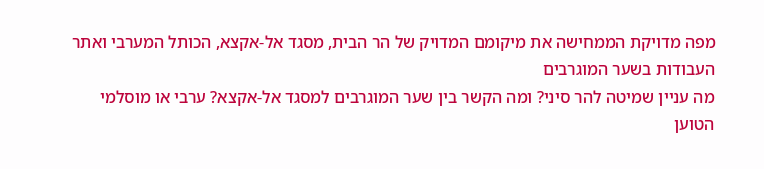מפה מדויקת הממחישה את מיקומם המדויק של הר הבית, מסגד אל-אקצא, הכותל המערבי ואתר העבודות בשער המוגרבים
מה עניין שמיטה להר סיני? ומה הקשר בין שער המוגרבים למסגד אל-אקצא? ערבי או מוסלמי הטוען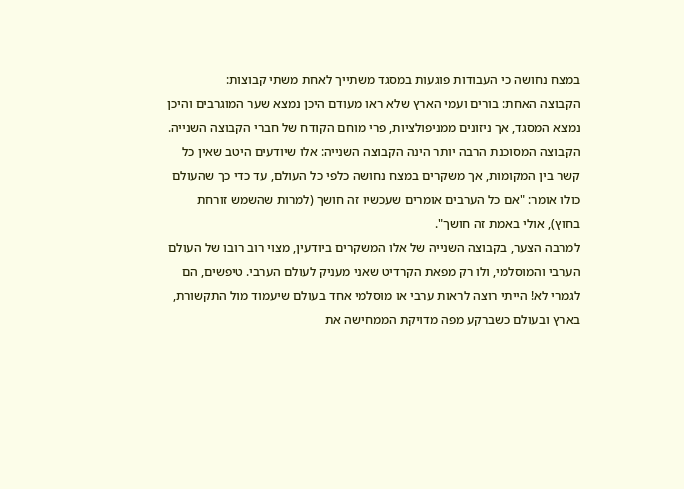במצח נחושה כי העבודות פוגעות במסגד משתייך לאחת משתי קבוצות:
הקבוצה האחת: בורים ועמי הארץ שלא ראו מעודם היכן נמצא שער המוגרבים והיכן נמצא המסגד, אך ניזונים ממניפולציות, פרי מוחם הקודח של חברי הקבוצה השנייה.
הקבוצה המסוכנת הרבה יותר הינה הקבוצה השנייה: אלו שיודעים היטב שאין כל קשר בין המקומות, אך משקרים במצח נחושה כלפי כל העולם, עד כדי כך שהעולם כולו אומר: "אם כל הערבים אומרים שעכשיו זה חושך (למרות שהשמש זורחת בחוץ), אולי באמת זה חושך".
למרבה הצער, בקבוצה השנייה של אלו המשקרים ביודעין, מצוי רוב רובו של העולם הערבי והמוסלמי, ולו רק מפאת הקרדיט שאני מעניק לעולם הערבי. טיפשים, הם לגמרי לא! הייתי רוצה לראות ערבי או מוסלמי אחד בעולם שיעמוד מול התקשורת, בארץ ובעולם כשברקע מפה מדויקת הממחישה את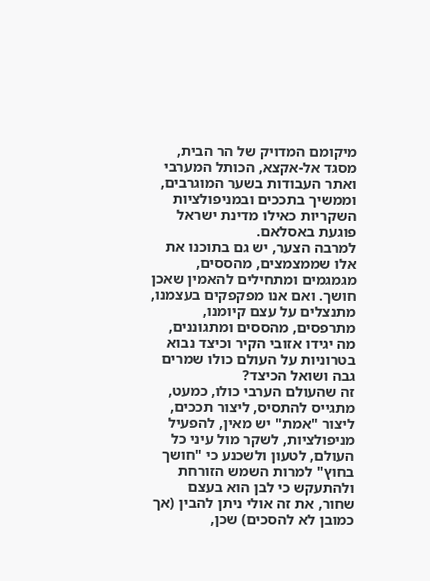מיקומם המדויק של הר הבית, מסגד אל-אקצא, הכותל המערבי ואתר העבודות בשער המוגרבים, וממשיך בתככים ובמניפולציות השקריות כאילו מדינת ישראל פוגעת באסלאם.
למרבה הצער, יש גם בתוכנו את אלו שממצמצים, מהססים, מגמגמים ומתחילים להאמין שאכן חושך. ואם אנו מפקפקים בעצמנו, מתנצלים על עצם קיומנו, מתרפסים, מהססים ומתגוננים, מה יגידו אזובי הקיר וכיצד נבוא בטרוניות על העולם כולו שמרים גבה ושואל הכיצד?
זה שהעולם הערבי כולו, כמעט, מתגייס להתסיס, ליצור תככים, ליצור "אמת" יש מאין, להפעיל מניפולציות, לשקר מול עיני כל העולם, לטעון ולשכנע כי "חושך בחוץ" למרות השמש הזורחת ולהתעקש כי לבן הוא בעצם שחור, את זה אולי ניתן להבין (אך כמובן לא להסכים) שכן,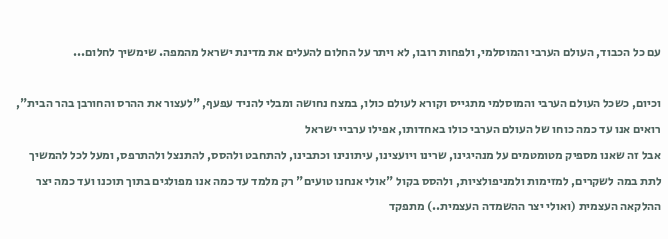עם כל הכבוד, העולם הערבי והמוסלמי, ולפחות רובו, לא ויתר על החלום להעלים את מדינת ישראל מהמפה. שימשיך לחלום...

וכיום, כשכל העולם הערבי והמוסלמי מתגייס וקורא לעולם כולו, במצח נחושה ומבלי להניד עפעף, "לעצור את ההרס והחורבן בהר הבית", רואים אנו עד כמה כוחו של העולם הערבי כולו באחדותו, אפילו ערביי ישראל
אבל זה שאנו מספיק מטומטמים על מנהיגינו, שרינו ויועצינו, עיתונינו וכתבינו, להתחבט ולהסס, להתנצל ולהתרפס, ומעל לכל להמשיך לתת במה לשקרים, למזימות ולמניפולציות, ולהסס בקול "אולי אנחנו טועים" רק מלמד עד כמה אנו מפולגים בתוך תוכנו ועד כמה יצר ההלקאה העצמית (ואולי יצר ההשמדה העצמית..) מתפקד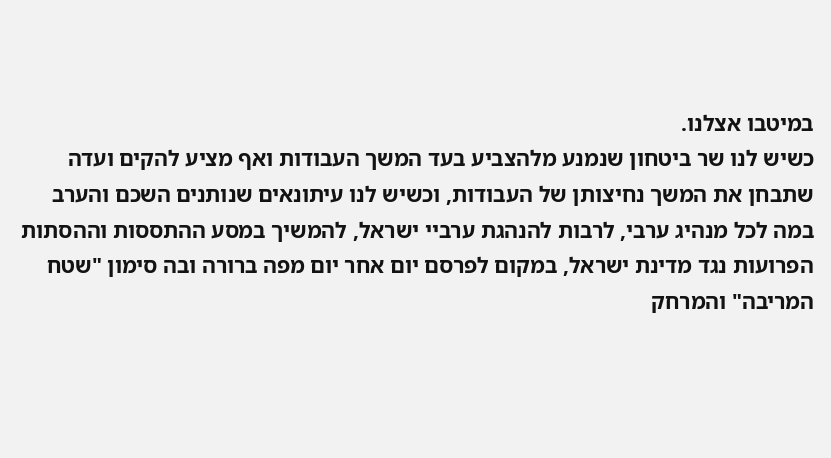במיטבו אצלנו.
כשיש לנו שר ביטחון שנמנע מלהצביע בעד המשך העבודות ואף מציע להקים ועדה שתבחן את המשך נחיצותן של העבודות, וכשיש לנו עיתונאים שנותנים השכם והערב במה לכל מנהיג ערבי, לרבות להנהגת ערביי ישראל, להמשיך במסע ההתססות וההסתות הפרועות נגד מדינת ישראל, במקום לפרסם יום אחר יום מפה ברורה ובה סימון "שטח המריבה" והמרחק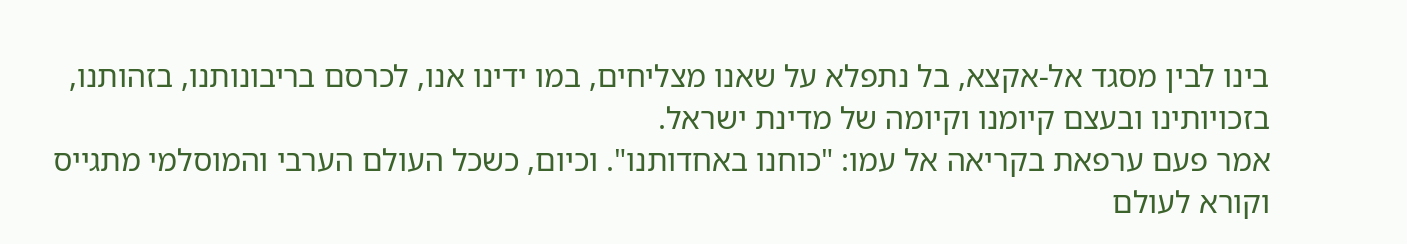בינו לבין מסגד אל-אקצא, בל נתפלא על שאנו מצליחים, במו ידינו אנו, לכרסם בריבונותנו, בזהותנו, בזכויותינו ובעצם קיומנו וקיומה של מדינת ישראל.
אמר פעם ערפאת בקריאה אל עמו: "כוחנו באחדותנו". וכיום, כשכל העולם הערבי והמוסלמי מתגייס וקורא לעולם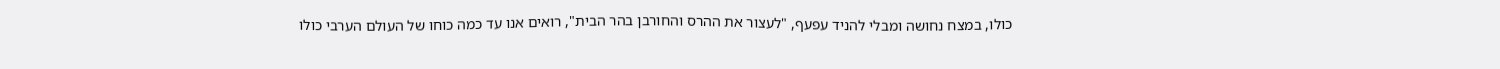כולו, במצח נחושה ומבלי להניד עפעף, "לעצור את ההרס והחורבן בהר הבית", רואים אנו עד כמה כוחו של העולם הערבי כולו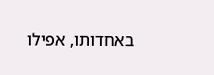באחדותו, אפילו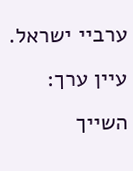ערביי ישראל. עיין ערך: השייך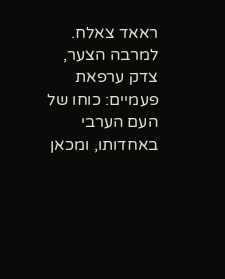ראאד צאלח. למרבה הצער, צדק ערפאת פעמיים: כוחו של העם הערבי באחדותו, ומכאן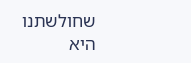שחולשתנו היא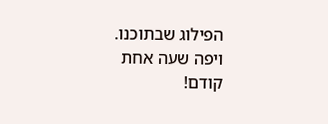הפילוג שבתוכנו.
ויפה שעה אחת קודם!